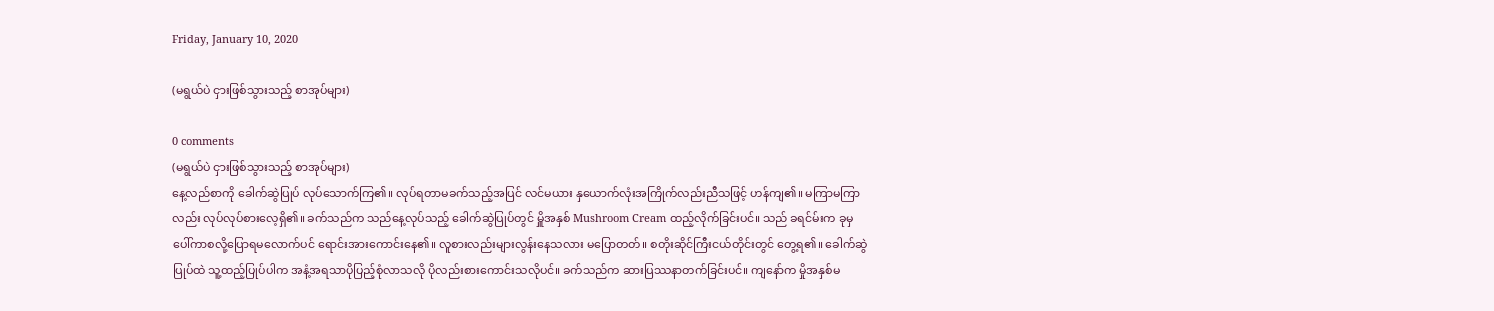Friday, January 10, 2020

(မရွယ်ပဲ ငှားဖြစ်သွားသည့် စာအုပ်များ)

0 comments
(မရွယ်ပဲ ငှားဖြစ်သွားသည့် စာအုပ်များ)
နေ့လည်စာကို ခေါက်ဆွဲပြုပ် လုပ်သောက်ကြ၏။ လုပ်ရတာမခက်သည့်အပြင် လင်မယား နှယောက်လုံးအကြိုက်လည်းညီသဖြင့် ဟန်ကျ၏။ မကြာမကြာလည်း လုပ်လုပ်စားလေ့ရှိ၏။ ခက်သည်က သည်နေ့လုပ်သည့် ခေါက်ဆွဲပြုပ်တွင် မှိူအနှစ် Mushroom Cream ထည့်လိုက်ခြင်းပင်။ သည် ခရင်မ်းက ခုမှ ပေါ်ကာစလို့ပြောရမလောက်ပင် ရောင်းအားကောင်းနေ၏။ လူစားလည်းများလွန်းနေသလား မပြောတတ်။ စတိုးဆိုင်ကြီးငယ်တိုင်းတွင် တွေ့ရ၏။ ခေါက်ဆွဲပြုပ်ထဲ သူ့ထည့်ပြုပ်ပါက အနံ့အရသာပိုပြည့်စုံလာသလို ပိုလည်းစားကောင်းသလိုပင်။ ခက်သည်က ဆားပြဿနာတက်ခြင်းပင်။ ကျနော်က မှိုအနှစ်မ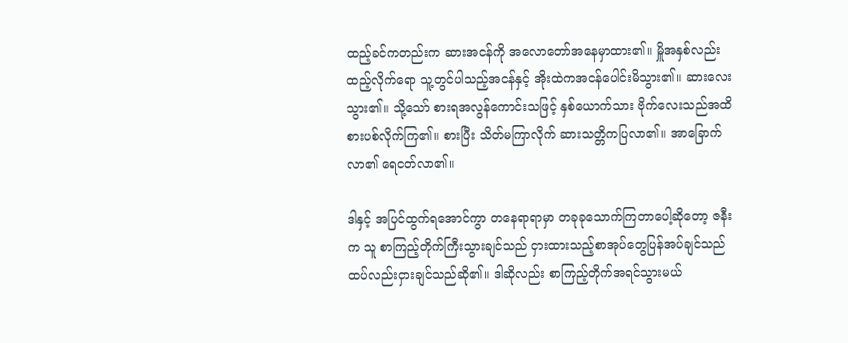ထည့်ခင်ကတည်းက ဆားအငန်ကို အလောတော်အနေမှာထား၏။ မှိူအနှစ်လည်းထည့်လိုက်ရော သူ့တွင်ပါသည့်အငန်နှင့် အိုးထဲကအငန်ပေါင်းမိသွား၏။ ဆားလေးသွား၏။ သို့သော် စားရအလွန်ကောင်းသဖြင့် နှစ်ယောက်သား ဗိုက်လေးသည်အထိ စားပစ်လိုက်ကြ၏။ စားပြီး သိတ်မကြာလိုက် ဆားသတ္တိကပြလာ၏။ အာခြောက်လာ၏ ရေငတ်လာ၏။

ဒါနှင့် အပြင်ထွက်ရအောင်ကွာ တနေရာရာမှာ တခုခုသောက်ကြတာပေါ့ဆိုတော့ ဇနီးက သူ စာကြည့်တိုက်ကြီးသွားချင်သည် ငှားထားသည့်စာအုပ်တွေပြန်အပ်ချင်သည် ထပ်လည်းငှားချင်သည်ဆို၏။ ဒါဆိုလည်း စာကြည့်တိုက်အရင်သွားမယ်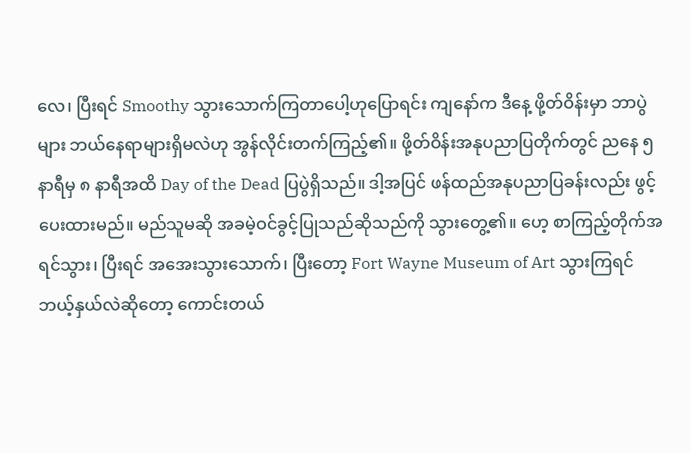လေ၊ ပြီးရင် Smoothy သွားသောက်ကြတာပေါ့ဟုပြောရင်း ကျနော်က ဒီနေ့ ဖို့တ်ဝိန်းမှာ ဘာပွဲများ ဘယ်နေရာများရှိမလဲဟု အွန်လိုင်းတက်ကြည့်၏။ ဖို့တ်ဝိန်းအနုပညာပြတိုက်တွင် ညနေ ၅ နာရီမှ ၈ နာရီအထိ Day of the Dead ပြပွဲရှိသည်။ ဒါ့အပြင် ဖန်ထည်အနုပညာပြခန်းလည်း ဖွင့်ပေးထားမည်။ မည်သူမဆို အခမဲ့ဝင်ခွင့်ပြုသည်ဆိုသည်ကို သွားတွေ့၏။ ဟေ့ စာကြည့်တိုက်အရင်သွား၊ ပြီးရင် အအေးသွားသောက်၊ ပြီးတော့ Fort Wayne Museum of Art သွားကြရင်ဘယ့်နှယ်လဲဆိုတော့ ကောင်းတယ်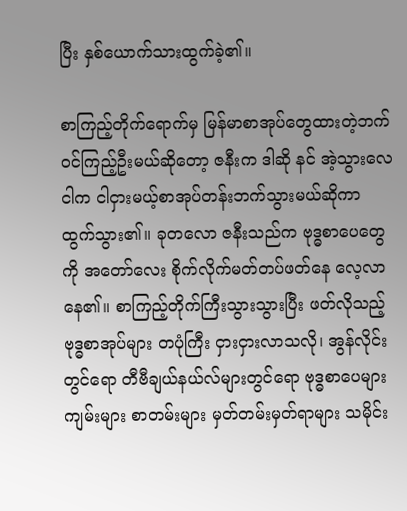ပြီး နှစ်ယောက်သားထွက်ခဲ့၏။

စာကြည့်တိုက်ရောက်မှ မြန်မာစာအုပ်တွေထားတဲ့ဘက် ဝင်ကြည့်ဦးမယ်ဆိုတော့ ဇနီးက ဒါဆို နင် အဲ့သွားလေ ငါက ငါငှားမယ့်စာအုပ်တန်းဘက်သွားမယ်ဆိုကာ ထွက်သွား၏။ ခုတလော ဇနီးသည်က ဗုဒ္ဓစာပေတွေကို အတော်လေး စိုက်လိုက်မတ်တပ်ဖတ်နေ လေ့လာနေ၏။ စာကြည့်တိုက်ကြီးသွားသွားပြီး ဖတ်လိုသည့်ဗုဒ္ဓစာအုပ်များ တပုံကြီး ငှားငှားလာသလို၊ အွန်လိုင်းတွင်ရော တီဗီချယ်နယ်လ်များတွင်ရော ဗုဒ္ဓစာပေများ ကျမ်းများ စာတမ်းများ မှတ်တမ်းမှတ်ရာများ သမိုင်း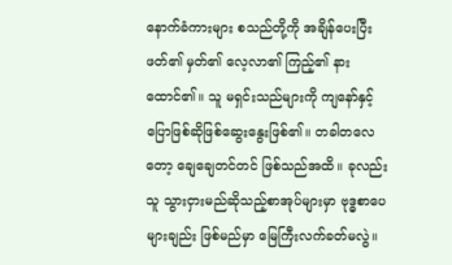နောက်ခံကားများ စသည်တို့ကို အချိန်ပေးပြီး ဖတ်၏ မှတ်၏ လေ့လာ၏ ကြည့်၏ နားထောင်၏။ သူ မရှင်းသည်များကို ကျနော်နှင့် ပြောဖြစ်ဆိုဖြစ်ဆွေးနွေးဖြစ်၏။ တခါတလေတော့ ချေချေတင်တင် ဖြစ်သည်အထိ။ ခုလည်း သူ သွားငှားမည်ဆိုသည့်စာအုပ်များမှာ ဗုဒ္ဓစာပေများချည်း ဖြစ်မည်မှာ မြေကြီးလက်ခတ်မလွဲ။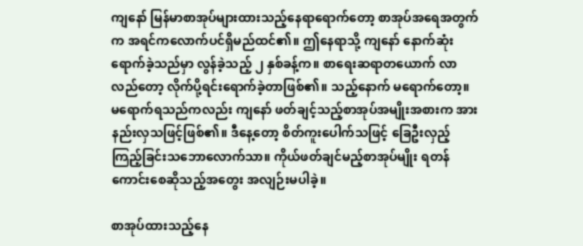ကျနော် မြန်မာစာအုပ်များထားသည့်နေရာရောက်တော့ စာအုပ်အရေအတွက်က အရင်ကလောက်ပင်ရှိမည်ထင်၏။ ဤနေရာသို့ ကျနော် နောက်ဆုံးရောက်ခဲ့သည်မှာ လွန်ခဲ့သည့် ၂ နှစ်ခန့်က။ စာရေးဆရာတယောက် လာလည်တော့ လိုက်ပို့ရင်းရောက်ခဲ့တာဖြစ်၏။ သည့်နောက် မရောက်တော့။ မရောက်ရသည်ကလည်း ကျနော် ဖတ်ချင့်သည့်စာအုပ်အမျိုးအစားက အားနည်းလှသဖြင့်ဖြစ်၏။ ဒီနေ့တော့ စိတ်ကူးပေါက်သဖြင့် ခြေဦးလှည့်ကြည့်ခြင်းသဘောလောက်သာ။ ကိုယ်ဖတ်ချင်မည့်စာအုပ်မျိုး ရတန်ကောင်းစေဆိုသည့်အတွေး အလျဉ်းမပါခဲ့။

စာအုပ်ထားသည့်နေ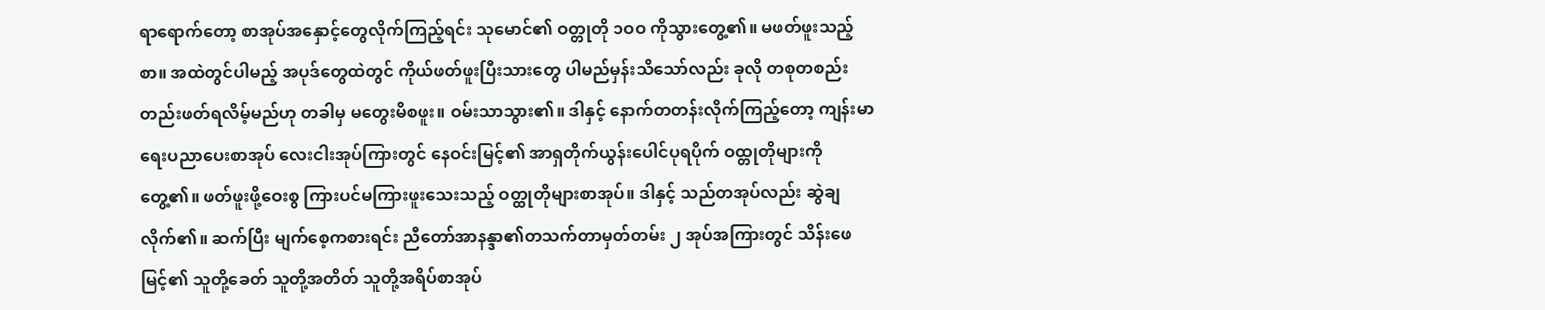ရာရောက်တော့ စာအုပ်အနှောင့်တွေလိုက်ကြည့်ရင်း သုမောင်၏ ဝတ္တုတို ၁ဝဝ ကိုသွားတွေ့၏။ မဖတ်ဖူးသည့်စာ။ အထဲတွင်ပါမည့် အပုဒ်တွေထဲတွင် ကိုယ်ဖတ်ဖူးပြီးသားတွေ ပါမည်မှန်းသိသော်လည်း ခုလို တစုတစည်းတည်းဖတ်ရလိမ့်မည်ဟု တခါမှ မတွေးမိစဖူး။ ဝမ်းသာသွား၏။ ဒါနှင့် နောက်တတန်းလိုက်ကြည့်တော့ ကျန်းမာရေးပညာပေးစာအုပ် လေးငါးအုပ်ကြားတွင် နေဝင်းမြင့်၏ အာရှတိုက်ယွန်းပေါင်ပုရပိုက် ဝထ္တုတိုများကိုတွေ့၏။ ဖတ်ဖူးဖို့ဝေးစွ ကြားပင်မကြားဖူးသေးသည့် ဝတ္ထုတိုများစာအုပ်။ ဒါနှင့် သည်တအုပ်လည်း ဆွဲချလိုက်၏။ ဆက်ပြီး မျက်စေ့ကစားရင်း ညီတော်အာနန္ဒာ၏တသက်တာမှတ်တမ်း ၂ အုပ်အကြားတွင် သိန်းဖေမြင့်၏ သူတို့ခေတ် သူတို့အတိတ် သူတို့အရိပ်စာအုပ်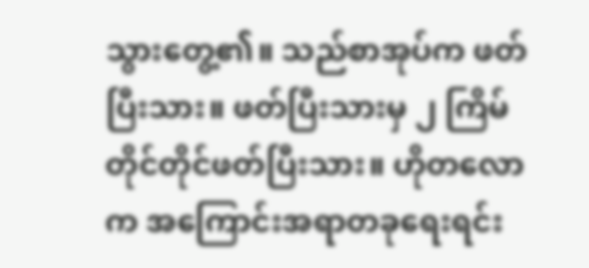သွားတွေ့၏။ သည်စာအုပ်က ဖတ်ပြီးသား။ ဖတ်ပြီးသားမှ ၂ ကြိမ်တိုင်တိုင်ဖတ်ပြီးသား။ ဟိုတလောက အကြောင်းအရာတခုရေးရင်း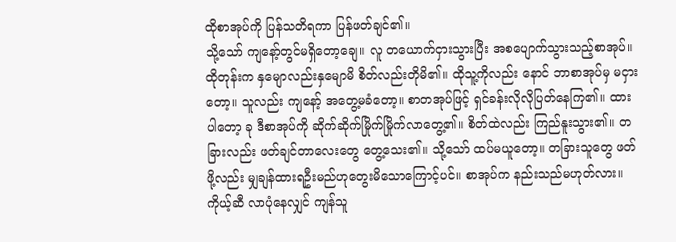ထိုစာအုပ်ကို ပြန်သတိရကာ ပြန်ဖတ်ချင်၏။
သို့သော် ကျနော့်တွင်မရှိတော့ချေ။ လူ တယောက်ငှားသွားပြီး အစပျောက်သွားသည့်စာအုပ်။ ထိုတုန်းက နှမျောလည်းနှမျောမိ စိတ်လည်းတိုမိ၏။ ထိုသူ့ကိုလည်း နောင် ဘာစာအုပ်မှ မငှားတော့။ သူလည်း ကျနော့် အတွေ့မခံတော့။ စာတအုပ်ဖြင့် ရှင်ခန်းလိုလိုပြတ်နေကြ၏။ ထားပါတော့ ခု ဒီစာအုပ်ကို ဆိုက်ဆိုက်မြိုက်မြိုက်လာတွေ့၏။ စိတ်ထဲလည်း ကြည်နူးသွား၏။ တခြားလည်း ဖတ်ချင်တာလေးတွေ တွေ့သေး၏။ သို့သော် ထပ်မယူတော့။ တခြားသူတွေ ဖတ်ဖို့လည်း မျှချန်ထားရဦးမည်ဟုတွေးမိသောကြောင့်ပင်။ စာအုပ်က နည်းသည်မဟုတ်လား။ ကိုယ့်ဆီ လာပုံနေလျှင် ကျန်သူ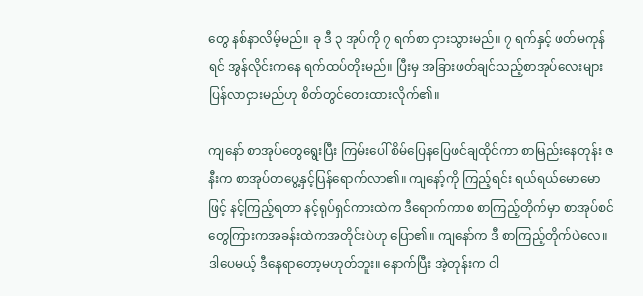တွေ နစ်နာလိမ့်မည်။ ခု ဒီ ၃ အုပ်ကို ၇ ရက်စာ ငှားသွားမည်။ ၇ ရက်နှင့် ဖတ်မကုန်ရင် အွန်လိုင်းကနေ ရက်ထပ်တိုးမည်။ ပြီးမှ အခြားဖတ်ချင်သည့်စာအုပ်လေးများ ပြန်လာငှားမည်ဟု စိတ်တွင်တေးထားလိုက်၏။

ကျနော် စာအုပ်တွေရွေးပြီး ကြမ်းပေါ် စိမ်ပြေနပြေဖင်ချထိုင်ကာ စာမြည်းနေတုန်း ဇနီးက စာအုပ်တပွေ့နှင့်ပြန်ရောက်လာ၏။ ကျနော့်ကို ကြည့်ရင်း ရယ်ရယ်မောမောဖြင့် နင့်ကြည့်ရတာ နင့်ရုပ်ရှင်ကားထဲက ဒီရောက်ကာစ စာကြည့်တိုက်မှာ စာအုပ်စင်တွေကြားကအခန်းထဲကအတိုင်းပဲဟု ပြော၏။ ကျနော်က ဒီ စာကြည့်တိုက်ပဲလေ။ ဒါပေမယ့် ဒီနေရာတော့မဟုတ်ဘူး။ နောက်ပြီး အဲ့တုန်းက ငါ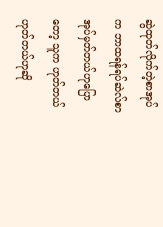ဆွဲထုတ်လိုက်တဲ့စာအုပ်က ဘာထရန်ရပ်ဆဲလ်စာအုပ်မှတ်တယ်ဟုပြောတော့ သူက ဟုတ်တယ်ဟုတ်တယ်ဟုဆို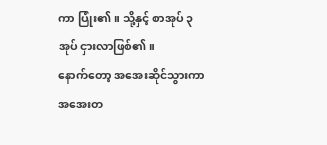ကာ ပြုံး၏။ သို့နှင့် စာအုပ် ၃ အုပ် ငှားလာဖြစ်၏။
နောက်တော့ အအေးဆိုင်သွားကာ အအေးတ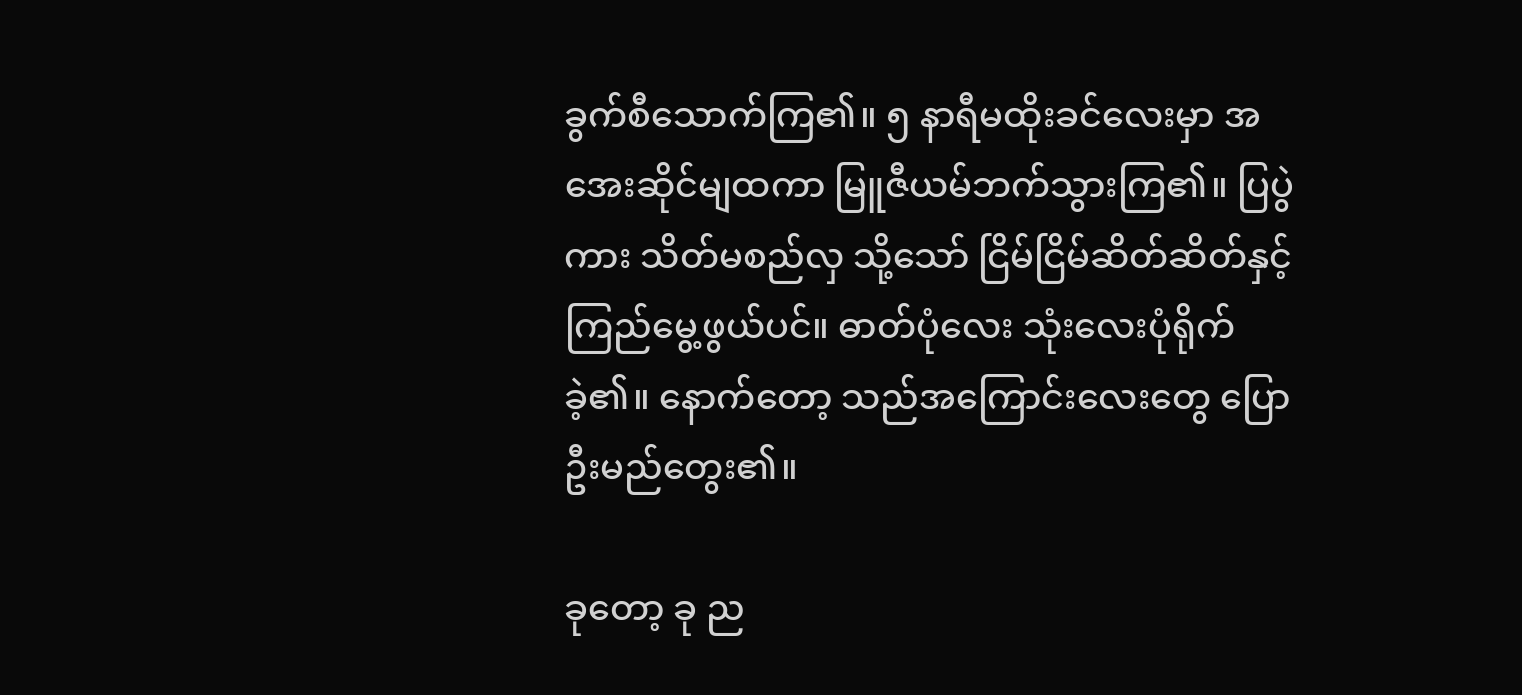ခွက်စီသောက်ကြ၏။ ၅ နာရီမထိုးခင်လေးမှာ အအေးဆိုင်မျထကာ မြူဇီယမ်ဘက်သွားကြ၏။ ပြပွဲကား သိတ်မစည်လှ သို့သော် ငြိမ်ငြိမ်ဆိတ်ဆိတ်နှင့် ကြည်မွေ့ဖွယ်ပင်။ ဓာတ်ပုံလေး သုံးလေးပုံရိုက်ခဲ့၏။ နောက်တော့ သည်အကြောင်းလေးတွေ ပြောဦးမည်တွေး၏။

ခုတော့ ခု ည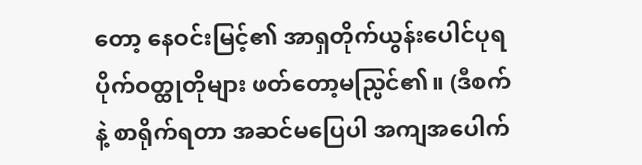တော့ နေဝင်းမြင့်၏ အာရှတိုက်ယွန်းပေါင်ပုရပိုက်ဝတ္ထုတိုများ ဖတ်တော့မည္ပြင်၏။ (ဒီစက်နဲ့ စာရိုက်ရတာ အဆင်မပြေပါ အကျအပေါက်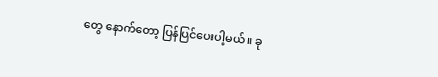တွေ နောက်တော့ ပြန်ပြင်ပေးပါ့မယ်။ ခု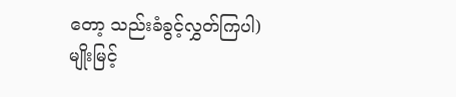တော့ သည်းခံခွင့်လွှတ်ကြပါ)
မျိုးမြင့်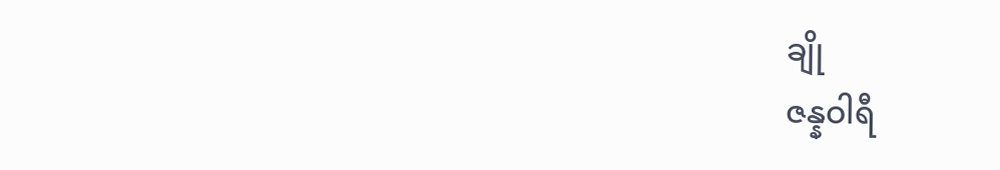ချို
ဇန္နဝါရီ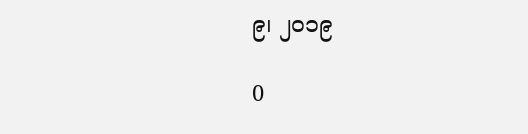၉၊ ၂ဝ၁၉

0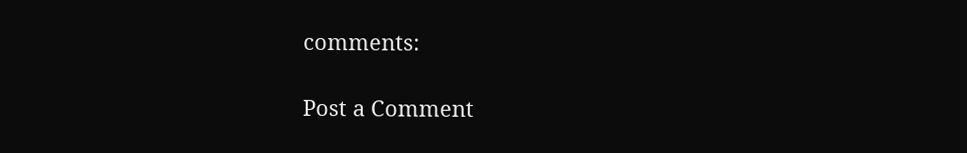comments:

Post a Comment